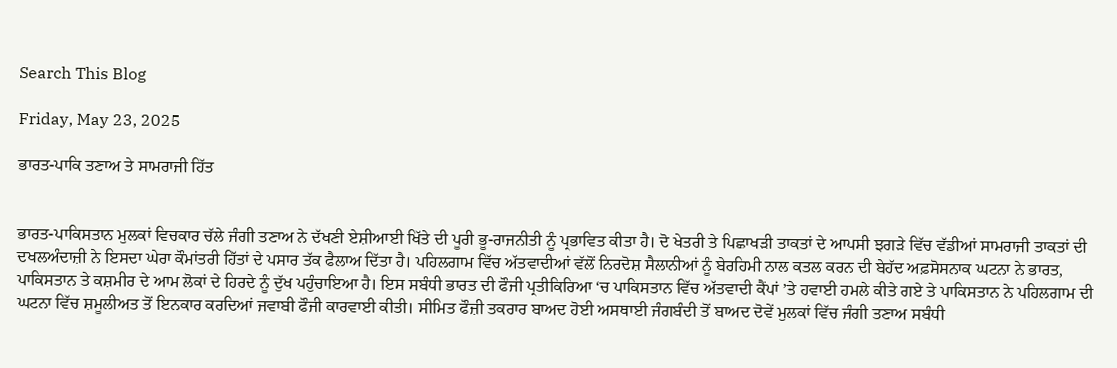Search This Blog

Friday, May 23, 2025

ਭਾਰਤ-ਪਾਕਿ ਤਣਾਅ ਤੇ ਸਾਮਰਾਜੀ ਹਿੱਤ


ਭਾਰਤ-ਪਾਕਿਸਤਾਨ ਮੁਲਕਾਂ ਵਿਚਕਾਰ ਚੱਲੇ ਜੰਗੀ ਤਣਾਅ ਨੇ ਦੱਖਣੀ ਏਸ਼ੀਆਈ ਖਿੱਤੇ ਦੀ ਪੂਰੀ ਭੂ-ਰਾਜਨੀਤੀ ਨੂੰ ਪ੍ਰਭਾਵਿਤ ਕੀਤਾ ਹੈ। ਦੋ ਖੇਤਰੀ ਤੇ ਪਿਛਾਖੜੀ ਤਾਕਤਾਂ ਦੇ ਆਪਸੀ ਝਗੜੇ ਵਿੱਚ ਵੱਡੀਆਂ ਸਾਮਰਾਜੀ ਤਾਕਤਾਂ ਦੀ ਦਖਲਅੰਦਾਜ਼ੀ ਨੇ ਇਸਦਾ ਘੇਰਾ ਕੌਮਾਂਤਰੀ ਹਿੱਤਾਂ ਦੇ ਪਸਾਰ ਤੱਕ ਫੈਲਾਅ ਦਿੱਤਾ ਹੈ। ਪਹਿਲਗਾਮ ਵਿੱਚ ਅੱਤਵਾਦੀਆਂ ਵੱਲੋਂ ਨਿਰਦੋਸ਼ ਸੈਲਾਨੀਆਂ ਨੂੰ ਬੇਰਹਿਮੀ ਨਾਲ ਕਤਲ ਕਰਨ ਦੀ ਬੇਹੱਦ ਅਫ਼ਸੋਸਨਾਕ ਘਟਨਾ ਨੇ ਭਾਰਤ, ਪਾਕਿਸਤਾਨ ਤੇ ਕਸ਼ਮੀਰ ਦੇ ਆਮ ਲੋਕਾਂ ਦੇ ਹਿਰਦੇ ਨੂੰ ਦੁੱਖ ਪਹੁੰਚਾਇਆ ਹੈ। ਇਸ ਸਬੰਧੀ ਭਾਰਤ ਦੀ ਫੌਜੀ ਪ੍ਰਤੀਕਿਰਿਆ ‘ਚ ਪਾਕਿਸਤਾਨ ਵਿੱਚ ਅੱਤਵਾਦੀ ਕੈਂਪਾਂ ’ਤੇ ਹਵਾਈ ਹਮਲੇ ਕੀਤੇ ਗਏ ਤੇ ਪਾਕਿਸਤਾਨ ਨੇ ਪਹਿਲਗਾਮ ਦੀ ਘਟਨਾ ਵਿੱਚ ਸ਼ਮੂਲੀਅਤ ਤੋਂ ਇਨਕਾਰ ਕਰਦਿਆਂ ਜਵਾਬੀ ਫੌਜੀ ਕਾਰਵਾਈ ਕੀਤੀ। ਸੀਮਿਤ ਫੌਜ਼ੀ ਤਕਰਾਰ ਬਾਅਦ ਹੋਈ ਅਸਥਾਈ ਜੰਗਬੰਦੀ ਤੋਂ ਬਾਅਦ ਦੋਵੇਂ ਮੁਲਕਾਂ ਵਿੱਚ ਜੰਗੀ ਤਣਾਅ ਸਬੰਧੀ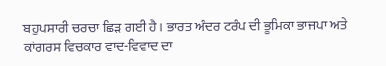ਬਹੁਪਸਾਰੀ ਚਰਚਾ ਛਿੜ ਗਈ ਹੈ। ਭਾਰਤ ਅੰਦਰ ਟਰੰਪ ਦੀ ਭੂਮਿਕਾ ਭਾਜਪਾ ਅਤੇ ਕਾਂਗਰਸ ਵਿਚਕਾਰ ਵਾਦ-ਵਿਵਾਦ ਦਾ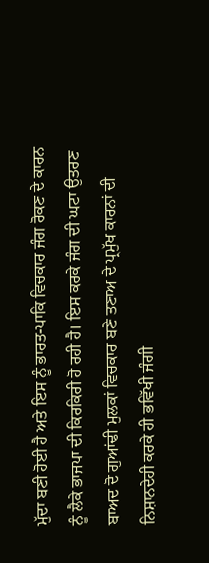ਮੁੱਦਾ ਬਣੀ ਹੋਈ ਹੈ ਅਤੇ ਇਸ ਨੂੰ ਭਾਰਤ-ਪਾਕਿ ਵਿਚਕਾਰ ਜੰਗ ਰੋਕਣ ਦੇ ਕਾਰਨ ਨੂੰ ਲੈਕੇ ਭਾਜਪਾ ਦੀ ਕਿਰਕਿਰੀ ਹੋ ਰਹੀ ਹੈ। ਇਸ ਕਰਕੇ ਜੰਗ ਦੀ ਘਟਾ ਉਤਰਣ ਬਾਅਦ ਦੋ ਗੁਆਂਢੀ ਮੁਲਕਾਂ ਵਿਚਕਾਰ ਬਣੇ ਤਣਾਅ ਦੇ ਪ੍ਰਮੁੱਖ ਕਾਰਨਾਂ ਦੀ ਨਿਸ਼ਾਨਦੇਹੀ ਕਰਕੇ ਹੀ ਭਵਿੱਖੀ ਜੰਗੀ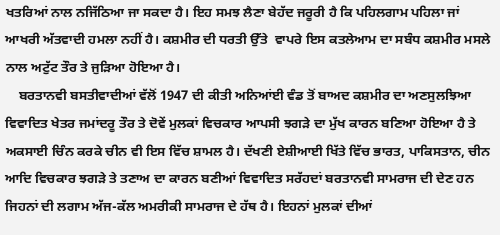ਖਤਰਿਆਂ ਨਾਲ ਨਜਿੱਠਿਆ ਜਾ ਸਕਦਾ ਹੈ। ਇਹ ਸਮਝ ਲੈਣਾ ਬੇਹੱਦ ਜਰੂਰੀ ਹੈ ਕਿ ਪਹਿਲਗਾਮ ਪਹਿਲਾ ਜਾਂ ਆਖਰੀ ਅੱਤਵਾਦੀ ਹਮਲਾ ਨਹੀਂ ਹੈ। ਕਸ਼ਮੀਰ ਦੀ ਧਰਤੀ ਉੱਤੇ  ਵਾਪਰੇ ਇਸ ਕਤਲੇਆਮ ਦਾ ਸਬੰਧ ਕਸ਼ਮੀਰ ਮਸਲੇ ਨਾਲ ਅਟੁੱਟ ਤੌਰ ਤੇ ਜੁੜਿਆ ਹੋਇਆ ਹੈ।
    ਬਰਤਾਨਵੀ ਬਸਤੀਵਾਦੀਆਂ ਵੱਲੋਂ 1947 ਦੀ ਕੀਤੀ ਅਨਿਆਂਈ ਵੰਡ ਤੋਂ ਬਾਅਦ ਕਸ਼ਮੀਰ ਦਾ ਅਣਸੁਲਝਿਆ ਵਿਵਾਦਿਤ ਖੇਤਰ ਜਮਾਂਦਰੂ ਤੌਰ ਤੇ ਦੋਵੇਂ ਮੁਲਕਾਂ ਵਿਚਕਾਰ ਆਪਸੀ ਝਗੜੇ ਦਾ ਮੁੱਖ ਕਾਰਨ ਬਣਿਆ ਹੋਇਆ ਹੈ ਤੇ ਅਕਸਾਈ ਚਿੰਨ ਕਰਕੇ ਚੀਨ ਵੀ ਇਸ ਵਿੱਚ ਸ਼ਾਮਲ ਹੈ। ਦੱਖਣੀ ਏਸ਼ੀਆਈ ਖਿੱਤੇ ਵਿੱਚ ਭਾਰਤ, ਪਾਕਿਸਤਾਨ, ਚੀਨ ਆਦਿ ਵਿਚਕਾਰ ਝਗੜੇ ਤੇ ਤਣਾਅ ਦਾ ਕਾਰਨ ਬਣੀਆਂ ਵਿਵਾਦਿਤ ਸਰੱਹਦਾਂ ਬਰਤਾਨਵੀ ਸਾਮਰਾਜ ਦੀ ਦੇਣ ਹਨ ਜਿਹਨਾਂ ਦੀ ਲਗਾਮ ਅੱਜ-ਕੱਲ ਅਮਰੀਕੀ ਸਾਮਰਾਜ ਦੇ ਹੱਥ ਹੈ। ਇਹਨਾਂ ਮੁਲਕਾਂ ਦੀਆਂ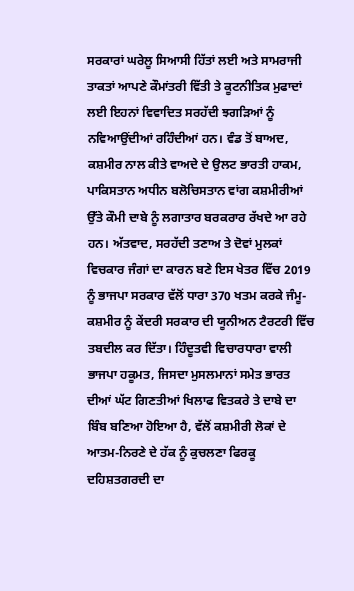ਸਰਕਾਰਾਂ ਘਰੇਲੂ ਸਿਆਸੀ ਹਿੱਤਾਂ ਲਈ ਅਤੇ ਸਾਮਰਾਜੀ ਤਾਕਤਾਂ ਆਪਣੇ ਕੌਮਾਂਤਰੀ ਵਿੱਤੀ ਤੇ ਕੂਟਨੀਤਿਕ ਮੁਫਾਦਾਂ ਲਈ ਇਹਨਾਂ ਵਿਵਾਦਿਤ ਸਰਹੱਦੀ ਝਗੜਿਆਂ ਨੂੰ ਨਵਿਆਉਂਦੀਆਂ ਰਹਿੰਦੀਆਂ ਹਨ। ਵੰਡ ਤੋਂ ਬਾਅਦ, ਕਸ਼ਮੀਰ ਨਾਲ ਕੀਤੇ ਵਾਅਦੇ ਦੇ ਉਲਟ ਭਾਰਤੀ ਹਾਕਮ, ਪਾਕਿਸਤਾਨ ਅਧੀਨ ਬਲੋਚਿਸਤਾਨ ਵਾਂਗ ਕਸ਼ਮੀਰੀਆਂ ਉੱਤੇ ਕੌਮੀ ਦਾਬੇ ਨੂੰ ਲਗਾਤਾਰ ਬਰਕਰਾਰ ਰੱਖਦੇ ਆ ਰਹੇ ਹਨ। ਅੱਤਵਾਦ, ਸਰਹੱਦੀ ਤਣਾਅ ਤੇ ਦੋਵਾਂ ਮੁਲਕਾਂ ਵਿਚਕਾਰ ਜੰਗਾਂ ਦਾ ਕਾਰਨ ਬਣੇ ਇਸ ਖੇਤਰ ਵਿੱਚ 2019 ਨੂੰ ਭਾਜਪਾ ਸਰਕਾਰ ਵੱਲੋਂ ਧਾਰਾ 370 ਖਤਮ ਕਰਕੇ ਜੰਮੂ-ਕਸ਼ਮੀਰ ਨੂੰ ਕੇਂਦਰੀ ਸਰਕਾਰ ਦੀ ਯੂਨੀਅਨ ਟੈਰਟਰੀ ਵਿੱਚ ਤਬਦੀਲ ਕਰ ਦਿੱਤਾ। ਹਿੰਦੂਤਵੀ ਵਿਚਾਰਧਾਰਾ ਵਾਲੀ ਭਾਜਪਾ ਹਕੂਮਤ, ਜਿਸਦਾ ਮੁਸਲਮਾਨਾਂ ਸਮੇਤ ਭਾਰਤ ਦੀਆਂ ਘੱਟ ਗਿਣਤੀਆਂ ਖਿਲਾਫ ਵਿਤਕਰੇ ਤੇ ਦਾਬੇ ਦਾ ਬਿੰਬ ਬਣਿਆ ਹੋਇਆ ਹੈ, ਵੱਲੋਂ ਕਸ਼ਮੀਰੀ ਲੋਕਾਂ ਦੇ ਆਤਮ-ਨਿਰਣੇ ਦੇ ਹੱਕ ਨੂੰ ਕੁਚਲਣਾ ਫਿਰਕੂ ਦਹਿਸ਼ਤਗਰਦੀ ਦਾ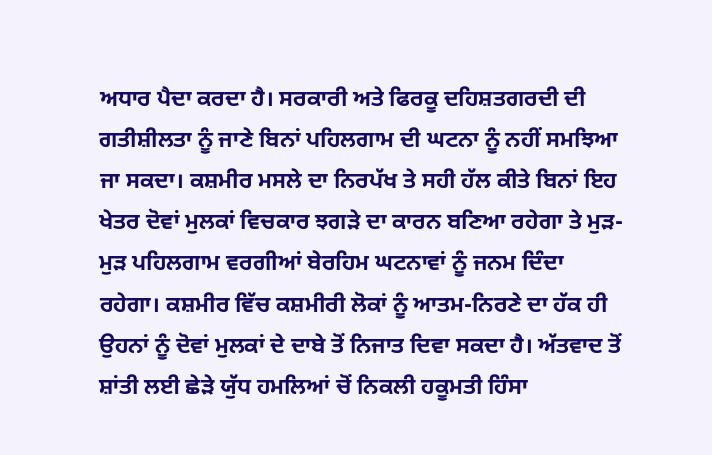ਅਧਾਰ ਪੈਦਾ ਕਰਦਾ ਹੈ। ਸਰਕਾਰੀ ਅਤੇ ਫਿਰਕੂ ਦਹਿਸ਼ਤਗਰਦੀ ਦੀ ਗਤੀਸ਼ੀਲਤਾ ਨੂੰ ਜਾਣੇ ਬਿਨਾਂ ਪਹਿਲਗਾਮ ਦੀ ਘਟਨਾ ਨੂੰ ਨਹੀਂ ਸਮਝਿਆ ਜਾ ਸਕਦਾ। ਕਸ਼ਮੀਰ ਮਸਲੇ ਦਾ ਨਿਰਪੱਖ ਤੇ ਸਹੀ ਹੱਲ ਕੀਤੇ ਬਿਨਾਂ ਇਹ ਖੇਤਰ ਦੋਵਾਂ ਮੁਲਕਾਂ ਵਿਚਕਾਰ ਝਗੜੇ ਦਾ ਕਾਰਨ ਬਣਿਆ ਰਹੇਗਾ ਤੇ ਮੁੜ-ਮੁੜ ਪਹਿਲਗਾਮ ਵਰਗੀਆਂ ਬੇਰਹਿਮ ਘਟਨਾਵਾਂ ਨੂੰ ਜਨਮ ਦਿੰਦਾ ਰਹੇਗਾ। ਕਸ਼ਮੀਰ ਵਿੱਚ ਕਸ਼ਮੀਰੀ ਲੋਕਾਂ ਨੂੰ ਆਤਮ-ਨਿਰਣੇ ਦਾ ਹੱਕ ਹੀ ਉਹਨਾਂ ਨੂੰ ਦੋਵਾਂ ਮੁਲਕਾਂ ਦੇ ਦਾਬੇ ਤੋਂ ਨਿਜਾਤ ਦਿਵਾ ਸਕਦਾ ਹੈ। ਅੱਤਵਾਦ ਤੋਂ ਸ਼ਾਂਤੀ ਲਈ ਛੇੜੇ ਯੁੱਧ ਹਮਲਿਆਂ ਚੋਂ ਨਿਕਲੀ ਹਕੂਮਤੀ ਹਿੰਸਾ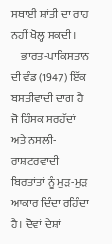ਸਥਾਈ ਸ਼ਾਂਤੀ ਦਾ ਰਾਹ ਨਹੀਂ ਖੋਲ੍ਹ ਸਕਦੀ।
    ਭਾਰਤ-ਪਾਕਿਸਤਾਨ ਦੀ ਵੰਡ (1947) ਇੱਕ ਬਸਤੀਵਾਦੀ ਦਾਗ ਹੈ ਜੋ ਹਿੰਸਕ ਸਰਹੱਦਾਂ ਅਤੇ ਨਸਲੀ-ਰਾਸ਼ਟਰਵਾਦੀ ਬਿਰਤਾਂਤਾਂ ਨੂੰ ਮੁੜ-ਮੁੜ ਆਕਾਰ ਦਿੰਦਾ ਰਹਿੰਦਾ ਹੈ। ਦੋਵਾਂ ਦੇਸ਼ਾਂ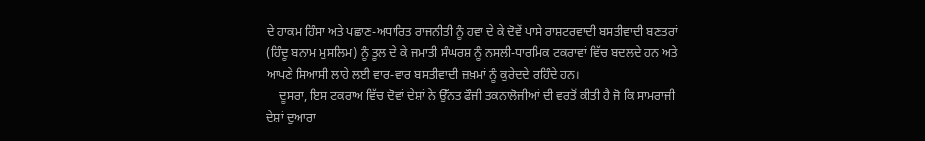ਦੇ ਹਾਕਮ ਹਿੰਸਾ ਅਤੇ ਪਛਾਣ-ਅਧਾਰਿਤ ਰਾਜਨੀਤੀ ਨੂੰ ਹਵਾ ਦੇ ਕੇ ਦੋਵੇਂ ਪਾਸੇ ਰਾਸ਼ਟਰਵਾਦੀ ਬਸਤੀਵਾਦੀ ਬਣਤਰਾਂ (ਹਿੰਦੂ ਬਨਾਮ ਮੁਸਲਿਮ) ਨੂੰ ਤੂਲ ਦੇ ਕੇ ਜਮਾਤੀ ਸੰਘਰਸ਼ ਨੂੰ ਨਸਲੀ-ਧਾਰਮਿਕ ਟਕਰਾਵਾਂ ਵਿੱਚ ਬਦਲਦੇ ਹਨ ਅਤੇ ਆਪਣੇ ਸਿਆਸੀ ਲਾਹੇ ਲਈ ਵਾਰ-ਵਾਰ ਬਸਤੀਵਾਦੀ ਜ਼ਖ਼ਮਾਂ ਨੂੰ ਕੁਰੇਦਦੇ ਰਹਿੰਦੇ ਹਨ।
    ਦੂਸਰਾ, ਇਸ ਟਕਰਾਅ ਵਿੱਚ ਦੋਵਾਂ ਦੇਸ਼ਾਂ ਨੇ ਉੱਨਤ ਫੌਜੀ ਤਕਨਾਲੋਜੀਆਂ ਦੀ ਵਰਤੋਂ ਕੀਤੀ ਹੈ ਜੋ ਕਿ ਸਾਮਰਾਜੀ ਦੇਸ਼ਾਂ ਦੁਆਰਾ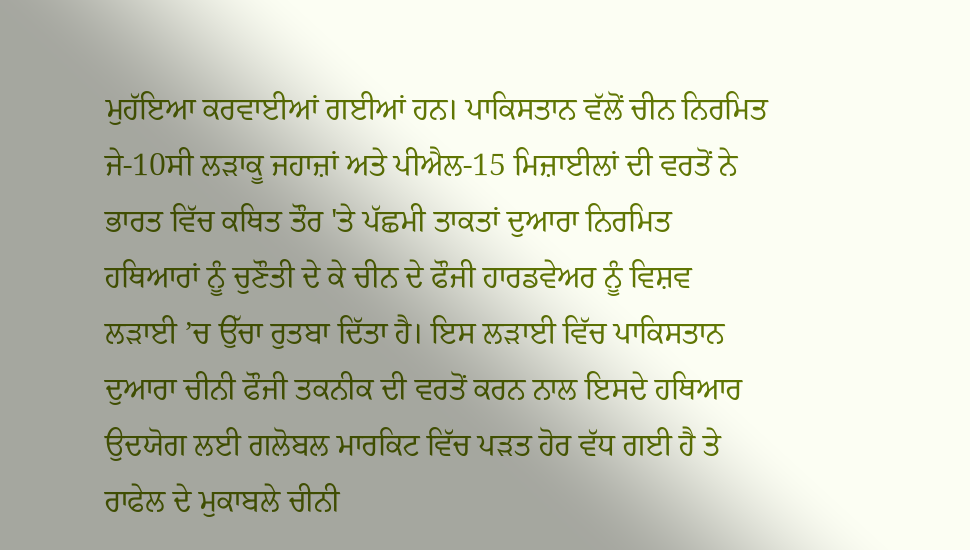ਮੁਹੱਇਆ ਕਰਵਾਈਆਂ ਗਈਆਂ ਹਨ। ਪਾਕਿਸਤਾਨ ਵੱਲੋਂ ਚੀਨ ਨਿਰਮਿਤ ਜੇ-10ਸੀ ਲੜਾਕੂ ਜਹਾਜ਼ਾਂ ਅਤੇ ਪੀਐਲ-15 ਮਿਜ਼ਾਈਲਾਂ ਦੀ ਵਰਤੋਂ ਨੇ ਭਾਰਤ ਵਿੱਚ ਕਥਿਤ ਤੌਰ 'ਤੇ ਪੱਛਮੀ ਤਾਕਤਾਂ ਦੁਆਰਾ ਨਿਰਮਿਤ ਹਥਿਆਰਾਂ ਨੂੰ ਚੁਣੌਤੀ ਦੇ ਕੇ ਚੀਨ ਦੇ ਫੌਜੀ ਹਾਰਡਵੇਅਰ ਨੂੰ ਵਿਸ਼ਵ ਲੜਾਈ ’ਚ ਉੱਚਾ ਰੁਤਬਾ ਦਿੱਤਾ ਹੈ। ਇਸ ਲੜਾਈ ਵਿੱਚ ਪਾਕਿਸਤਾਨ ਦੁਆਰਾ ਚੀਨੀ ਫੌਜੀ ਤਕਨੀਕ ਦੀ ਵਰਤੋਂ ਕਰਨ ਨਾਲ ਇਸਦੇ ਹਥਿਆਰ ਉਦਯੋਗ ਲਈ ਗਲੋਬਲ ਮਾਰਕਿਟ ਵਿੱਚ ਪੜਤ ਹੋਰ ਵੱਧ ਗਈ ਹੈ ਤੇ ਰਾਫੇਲ ਦੇ ਮੁਕਾਬਲੇ ਚੀਨੀ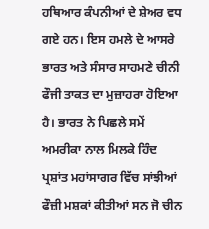ਹਥਿਆਰ ਕੰਪਨੀਆਂ ਦੇ ਸ਼ੇਅਰ ਵਧ ਗਏ ਹਨ। ਇਸ ਹਮਲੇ ਦੇ ਆਸਰੇ ਭਾਰਤ ਅਤੇ ਸੰਸਾਰ ਸਾਹਮਣੇ ਚੀਨੀ ਫੌਜੀ ਤਾਕਤ ਦਾ ਮੁਜ਼ਾਹਰਾ ਹੋਇਆ ਹੈ। ਭਾਰਤ ਨੇ ਪਿਛਲੇ ਸਮੇਂ ਅਮਰੀਕਾ ਨਾਲ ਮਿਲਕੇ ਹਿੰਦ ਪ੍ਰਸ਼ਾਂਤ ਮਹਾਂਸਾਗਰ ਵਿੱਚ ਸਾਂਝੀਆਂ ਫੌਜ਼ੀ ਮਸ਼ਕਾਂ ਕੀਤੀਆਂ ਸਨ ਜੋ ਚੀਨ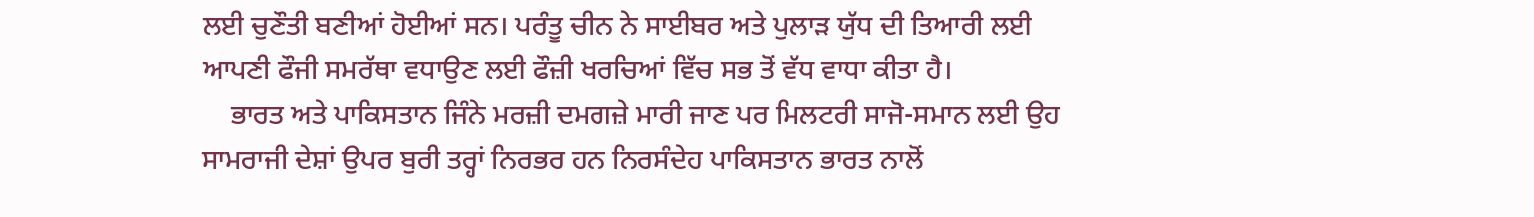ਲਈ ਚੁਣੌਤੀ ਬਣੀਆਂ ਹੋਈਆਂ ਸਨ। ਪਰੰਤੂ ਚੀਨ ਨੇ ਸਾਈਬਰ ਅਤੇ ਪੁਲਾੜ ਯੁੱਧ ਦੀ ਤਿਆਰੀ ਲਈ ਆਪਣੀ ਫੌਜੀ ਸਮਰੱਥਾ ਵਧਾਉਣ ਲਈ ਫੌਜ਼ੀ ਖਰਚਿਆਂ ਵਿੱਚ ਸਭ ਤੋਂ ਵੱਧ ਵਾਧਾ ਕੀਤਾ ਹੈ।
    ਭਾਰਤ ਅਤੇ ਪਾਕਿਸਤਾਨ ਜਿੰਨੇ ਮਰਜ਼ੀ ਦਮਗਜ਼ੇ ਮਾਰੀ ਜਾਣ ਪਰ ਮਿਲਟਰੀ ਸਾਜੋ-ਸਮਾਨ ਲਈ ਉਹ ਸਾਮਰਾਜੀ ਦੇਸ਼ਾਂ ਉਪਰ ਬੁਰੀ ਤਰ੍ਹਾਂ ਨਿਰਭਰ ਹਨ ਨਿਰਸੰਦੇਹ ਪਾਕਿਸਤਾਨ ਭਾਰਤ ਨਾਲੋਂ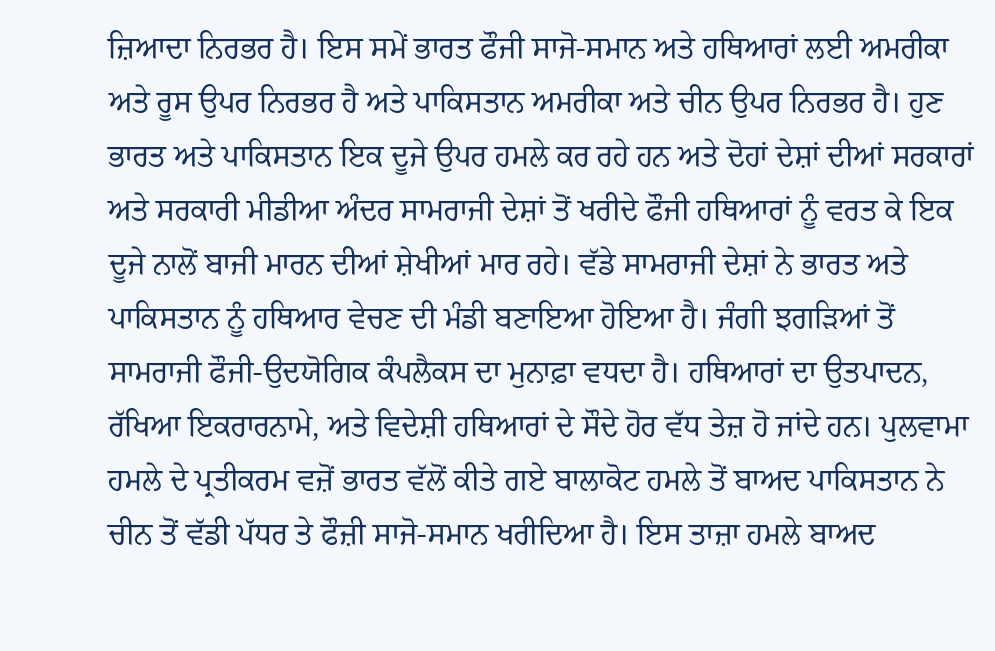ਜ਼ਿਆਦਾ ਨਿਰਭਰ ਹੈ। ਇਸ ਸਮੇਂ ਭਾਰਤ ਫੌਜੀ ਸਾਜੋ-ਸਮਾਨ ਅਤੇ ਹਥਿਆਰਾਂ ਲਈ ਅਮਰੀਕਾ ਅਤੇ ਰੂਸ ਉਪਰ ਨਿਰਭਰ ਹੈ ਅਤੇ ਪਾਕਿਸਤਾਨ ਅਮਰੀਕਾ ਅਤੇ ਚੀਨ ਉਪਰ ਨਿਰਭਰ ਹੈ। ਹੁਣ ਭਾਰਤ ਅਤੇ ਪਾਕਿਸਤਾਨ ਇਕ ਦੂਜੇ ਉਪਰ ਹਮਲੇ ਕਰ ਰਹੇ ਹਨ ਅਤੇ ਦੋਹਾਂ ਦੇਸ਼ਾਂ ਦੀਆਂ ਸਰਕਾਰਾਂ ਅਤੇ ਸਰਕਾਰੀ ਮੀਡੀਆ ਅੰਦਰ ਸਾਮਰਾਜੀ ਦੇਸ਼ਾਂ ਤੋਂ ਖਰੀਦੇ ਫੌਜੀ ਹਥਿਆਰਾਂ ਨੂੰ ਵਰਤ ਕੇ ਇਕ ਦੂਜੇ ਨਾਲੋਂ ਬਾਜੀ ਮਾਰਨ ਦੀਆਂ ਸ਼ੇਖੀਆਂ ਮਾਰ ਰਹੇ। ਵੱਡੇ ਸਾਮਰਾਜੀ ਦੇਸ਼ਾਂ ਨੇ ਭਾਰਤ ਅਤੇ ਪਾਕਿਸਤਾਨ ਨੂੰ ਹਥਿਆਰ ਵੇਚਣ ਦੀ ਮੰਡੀ ਬਣਾਇਆ ਹੋਇਆ ਹੈ। ਜੰਗੀ ਝਗੜਿਆਂ ਤੋਂ ਸਾਮਰਾਜੀ ਫੌਜੀ-ਉਦਯੋਗਿਕ ਕੰਪਲੈਕਸ ਦਾ ਮੁਨਾਫ਼ਾ ਵਧਦਾ ਹੈ। ਹਥਿਆਰਾਂ ਦਾ ਉਤਪਾਦਨ, ਰੱਖਿਆ ਇਕਰਾਰਨਾਮੇ, ਅਤੇ ਵਿਦੇਸ਼ੀ ਹਥਿਆਰਾਂ ਦੇ ਸੌਦੇ ਹੋਰ ਵੱਧ ਤੇਜ਼ ਹੋ ਜਾਂਦੇ ਹਨ। ਪੁਲਵਾਮਾ ਹਮਲੇ ਦੇ ਪ੍ਰਤੀਕਰਮ ਵਜ਼ੋਂ ਭਾਰਤ ਵੱਲੋਂ ਕੀਤੇ ਗਏ ਬਾਲਾਕੋਟ ਹਮਲੇ ਤੋਂ ਬਾਅਦ ਪਾਕਿਸਤਾਨ ਨੇ ਚੀਨ ਤੋਂ ਵੱਡੀ ਪੱਧਰ ਤੇ ਫੌਜ਼ੀ ਸਾਜੋ-ਸਮਾਨ ਖਰੀਦਿਆ ਹੈ। ਇਸ ਤਾਜ਼ਾ ਹਮਲੇ ਬਾਅਦ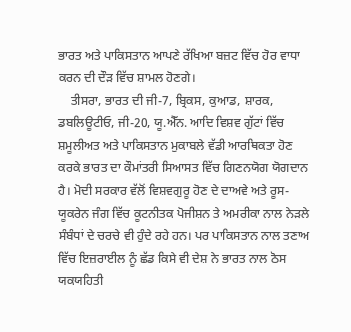ਭਾਰਤ ਅਤੇ ਪਾਕਿਸਤਾਨ ਆਪਣੇ ਰੱਖਿਆ ਬਜ਼ਟ ਵਿੱਚ ਹੋਰ ਵਾਧਾ ਕਰਨ ਦੀ ਦੌੜ ਵਿੱਚ ਸ਼ਾਮਲ ਹੋਣਗੇ।
    ਤੀਸਰਾ, ਭਾਰਤ ਦੀ ਜੀ-7, ਬ੍ਰਿਕਸ, ਕੁਆਡ, ਸ਼ਾਰਕ, ਡਬਲਿਊਟੀਓ, ਜੀ-20, ਯੂ.ਐੱਨ. ਆਦਿ ਵਿਸ਼ਵ ਗੁੱਟਾਂ ਵਿੱਚ ਸ਼ਮੂਲੀਅਤ ਅਤੇ ਪਾਕਿਸਤਾਨ ਮੁਕਾਬਲੇ ਵੱਡੀ ਆਰਥਿਕਤਾ ਹੋਣ ਕਰਕੇ ਭਾਰਤ ਦਾ ਕੌਮਾਂਤਰੀ ਸਿਆਸਤ ਵਿੱਚ ਗਿਣਨਯੋਗ ਯੋਗਦਾਨ ਹੈ। ਮੋਦੀ ਸਰਕਾਰ ਵੱਲੋਂ ਵਿਸ਼ਵਗੁਰੂ ਹੋਣ ਦੇ ਦਾਅਵੇ ਅਤੇ ਰੂਸ-ਯੂਕਰੇਨ ਜੰਗ ਵਿੱਚ ਕੂਟਨੀਤਕ ਪੋਜੀਸ਼ਨ ਤੇ ਅਮਰੀਕਾ ਨਾਲ ਨੇੜਲੇ ਸੰਬੰਧਾਂ ਦੇ ਚਰਚੇ ਵੀ ਹੁੰਦੇ ਰਹੇ ਹਨ। ਪਰ ਪਾਕਿਸਤਾਨ ਨਾਲ ਤਣਾਅ ਵਿੱਚ ਇਜ਼ਰਾਈਲ ਨੂੰ ਛੱਡ ਕਿਸੇ ਵੀ ਦੇਸ਼ ਨੇ ਭਾਰਤ ਨਾਲ ਠੋਸ ਯਕਯਹਿਤੀ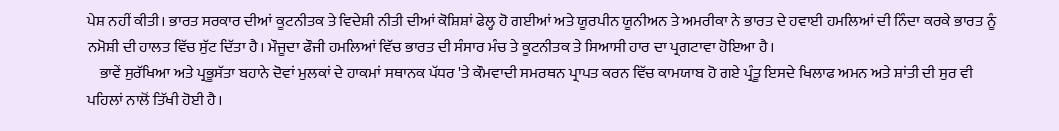ਪੇਸ਼ ਨਹੀਂ ਕੀਤੀ। ਭਾਰਤ ਸਰਕਾਰ ਦੀਆਂ ਕੂਟਨੀਤਕ ਤੇ ਵਿਦੇਸ਼ੀ ਨੀਤੀ ਦੀਆਂ ਕੋਸ਼ਿਸ਼ਾਂ ਫੇਲ੍ਹ ਹੋ ਗਈਆਂ ਅਤੇ ਯੂਰਪੀਨ ਯੂਨੀਅਨ ਤੇ ਅਮਰੀਕਾ ਨੇ ਭਾਰਤ ਦੇ ਹਵਾਈ ਹਮਲਿਆਂ ਦੀ ਨਿੰਦਾ ਕਰਕੇ ਭਾਰਤ ਨੂੰ ਨਮੋਸ਼ੀ ਦੀ ਹਾਲਤ ਵਿੱਚ ਸੁੱਟ ਦਿੱਤਾ ਹੈ। ਮੌਜੂਦਾ ਫੌਜੀ ਹਮਲਿਆਂ ਵਿੱਚ ਭਾਰਤ ਦੀ ਸੰਸਾਰ ਮੰਚ ਤੇ ਕੂਟਨੀਤਕ ਤੇ ਸਿਆਸੀ ਹਾਰ ਦਾ ਪ੍ਰਗਟਾਵਾ ਹੋਇਆ ਹੈ।
    ਭਾਵੇਂ ਸੁਰੱਖਿਆ ਅਤੇ ਪ੍ਰਭੂਸੱਤਾ ਬਹਾਨੇ ਦੋਵਾਂ ਮੁਲਕਾਂ ਦੇ ਹਾਕਮਾਂ ਸਥਾਨਕ ਪੱਧਰ 'ਤੇ ਕੌਮਵਾਦੀ ਸਮਰਥਨ ਪ੍ਰਾਪਤ ਕਰਨ ਵਿੱਚ ਕਾਮਯਾਬ ਹੋ ਗਏ ਪ੍ਰੰਤੂ ਇਸਦੇ ਖਿਲਾਫ ਅਮਨ ਅਤੇ ਸ਼ਾਂਤੀ ਦੀ ਸੁਰ ਵੀ ਪਹਿਲਾਂ ਨਾਲੋਂ ਤਿੱਖੀ ਹੋਈ ਹੈ।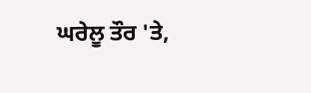ਘਰੇਲੂ ਤੌਰ 'ਤੇ,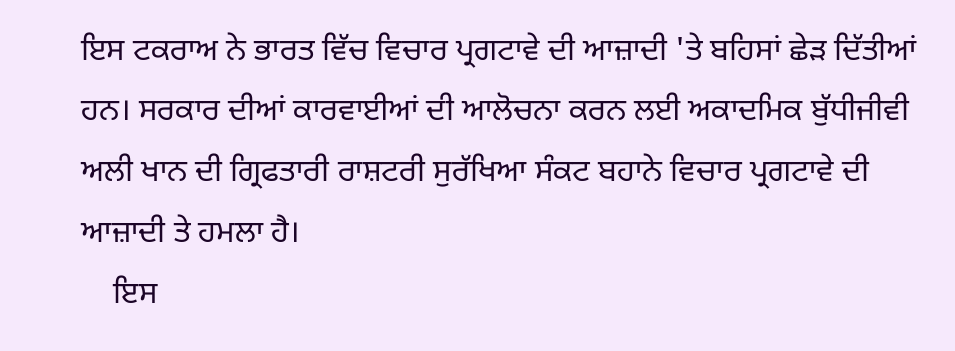ਇਸ ਟਕਰਾਅ ਨੇ ਭਾਰਤ ਵਿੱਚ ਵਿਚਾਰ ਪ੍ਰਗਟਾਵੇ ਦੀ ਆਜ਼ਾਦੀ 'ਤੇ ਬਹਿਸਾਂ ਛੇੜ ਦਿੱਤੀਆਂ ਹਨ। ਸਰਕਾਰ ਦੀਆਂ ਕਾਰਵਾਈਆਂ ਦੀ ਆਲੋਚਨਾ ਕਰਨ ਲਈ ਅਕਾਦਮਿਕ ਬੁੱਧੀਜੀਵੀ ਅਲੀ ਖਾਨ ਦੀ ਗ੍ਰਿਫਤਾਰੀ ਰਾਸ਼ਟਰੀ ਸੁਰੱਖਿਆ ਸੰਕਟ ਬਹਾਨੇ ਵਿਚਾਰ ਪ੍ਰਗਟਾਵੇ ਦੀ ਆਜ਼ਾਦੀ ਤੇ ਹਮਲਾ ਹੈ।
    ਇਸ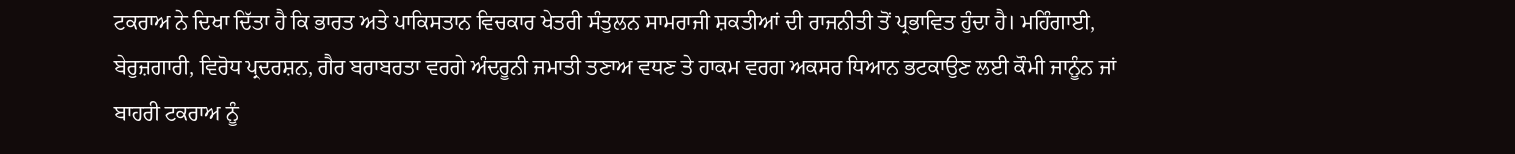ਟਕਰਾਅ ਨੇ ਦਿਖਾ ਦਿੱਤਾ ਹੈ ਕਿ ਭਾਰਤ ਅਤੇ ਪਾਕਿਸਤਾਨ ਵਿਚਕਾਰ ਖੇਤਰੀ ਸੰਤੁਲਨ ਸਾਮਰਾਜੀ ਸ਼ਕਤੀਆਂ ਦੀ ਰਾਜਨੀਤੀ ਤੋਂ ਪ੍ਰਭਾਵਿਤ ਹੁੰਦਾ ਹੈ। ਮਹਿੰਗਾਈ, ਬੇਰੁਜ਼ਗਾਰੀ, ਵਿਰੋਧ ਪ੍ਰਦਰਸ਼ਨ, ਗੈਰ ਬਰਾਬਰਤਾ ਵਰਗੇ ਅੰਦਰੂਨੀ ਜਮਾਤੀ ਤਣਾਅ ਵਧਣ ਤੇ ਹਾਕਮ ਵਰਗ ਅਕਸਰ ਧਿਆਨ ਭਟਕਾਉਣ ਲਈ ਕੌਮੀ ਜਾਨੂੰਨ ਜਾਂ ਬਾਹਰੀ ਟਕਰਾਅ ਨੂੰ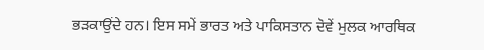ਭੜਕਾਉਂਦੇ ਹਨ। ਇਸ ਸਮੇਂ ਭਾਰਤ ਅਤੇ ਪਾਕਿਸਤਾਨ ਦੋਵੇਂ ਮੁਲਕ ਆਰਥਿਕ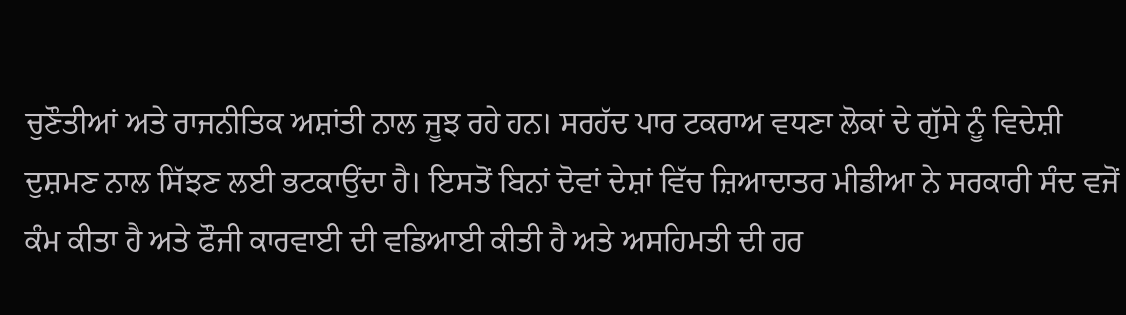ਚੁਣੌਤੀਆਂ ਅਤੇ ਰਾਜਨੀਤਿਕ ਅਸ਼ਾਂਤੀ ਨਾਲ ਜੂਝ ਰਹੇ ਹਨ। ਸਰਹੱਦ ਪਾਰ ਟਕਰਾਅ ਵਧਣਾ ਲੋਕਾਂ ਦੇ ਗੁੱਸੇ ਨੂੰ ਵਿਦੇਸ਼ੀ ਦੁਸ਼ਮਣ ਨਾਲ ਸਿੱਝਣ ਲਈ ਭਟਕਾਉਂਦਾ ਹੈ। ਇਸਤੋਂ ਬਿਨਾਂ ਦੋਵਾਂ ਦੇਸ਼ਾਂ ਵਿੱਚ ਜ਼ਿਆਦਾਤਰ ਮੀਡੀਆ ਨੇ ਸਰਕਾਰੀ ਸੰਦ ਵਜੋਂ ਕੰਮ ਕੀਤਾ ਹੈ ਅਤੇ ਫੌਜੀ ਕਾਰਵਾਈ ਦੀ ਵਡਿਆਈ ਕੀਤੀ ਹੈ ਅਤੇ ਅਸਹਿਮਤੀ ਦੀ ਹਰ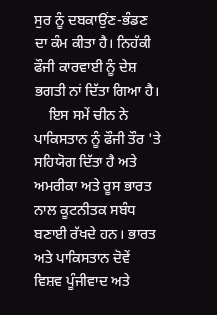ਸੁਰ ਨੂੰ ਦਬਕਾਉਂਣ-ਭੰਡਣ ਦਾ ਕੰਮ ਕੀਤਾ ਹੈ। ਨਿਹੱਕੀ ਫੌਜੀ ਕਾਰਵਾਈ ਨੂੰ ਦੇਸ਼ ਭਗਤੀ ਨਾਂ ਦਿੱਤਾ ਗਿਆ ਹੈ।
    ਇਸ ਸਮੇਂ ਚੀਨ ਨੇ ਪਾਕਿਸਤਾਨ ਨੂੰ ਫੌਜੀ ਤੌਰ 'ਤੇ ਸਹਿਯੋਗ ਦਿੱਤਾ ਹੈ ਅਤੇ ਅਮਰੀਕਾ ਅਤੇ ਰੂਸ ਭਾਰਤ ਨਾਲ ਕੂਟਨੀਤਕ ਸਬੰਧ ਬਣਾਈ ਰੱਖਦੇ ਹਨ। ਭਾਰਤ ਅਤੇ ਪਾਕਿਸਤਾਨ ਦੋਵੇਂ ਵਿਸ਼ਵ ਪੂੰਜੀਵਾਦ ਅਤੇ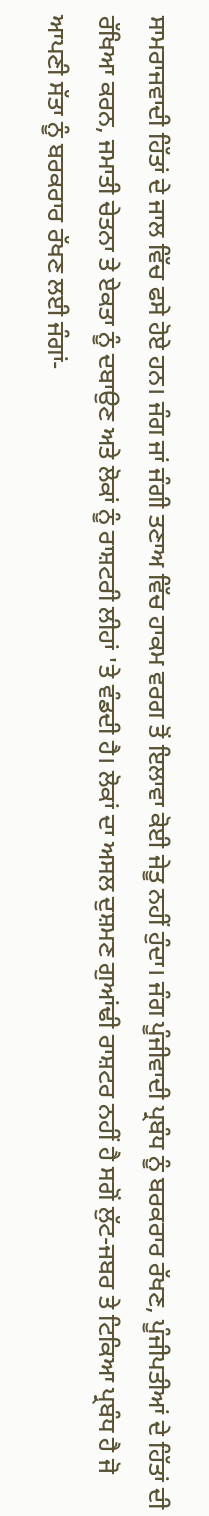ਸਾਮਰਾਜਵਾਦੀ ਹਿੱਤਾਂ ਦੇ ਜਾਲ ਵਿੱਚ ਫਸੇ ਹੋਏ ਹਨ। ਜੰਗ ਜਾਂ ਜੰਗੀ ਤਣਾਅ ਵਿੱਚ ਹਾਕਮ ਵਰਗ ਤੋਂ ਇਲਾਵਾ ਕੋਈ ਜੇਤੂ ਨਹੀਂ ਹੁੰਦਾ। ਜੰਗ ਪੂੰਜੀਵਾਦੀ ਪ੍ਰਬੰਧ ਨੂੰ ਬਰਕਰਾਰ ਰੱਖਣ, ਪੂੰਜੀਪਤੀਆਂ ਦੇ ਹਿੱਤਾਂ ਦੀ ਰੱਖਿਆ ਕਰਨ, ਜਮਾਤੀ ਚੇਤਨਾ ਤੇ ਏਕਤਾ ਨੂੰ ਦਬਾਉਣ ਅਤੇ ਲੋਕਾਂ ਨੂੰ ਰਾਸ਼ਟਰੀ ਲੀਹਾਂ 'ਤੇ ਵੰਡਦੀ ਹੈ। ਲੋਕਾਂ ਦਾ ਅਸਲ ਦੁਸ਼ਮਣ ਗੁਆਂਢੀ ਰਾਸ਼ਟਰ ਨਹੀਂ ਹੈ ਸਗੋਂ ਲੁੱਟ-ਜਬਰ ਤੇ ਟਿਕਿਆ ਪ੍ਰਬੰਧ ਹੈ ਜੋ ਆਪਣੀ ਸੱਤਾ ਨੂੰ ਬਰਕਰਾਰ ਰੱਖਣ ਲਈ ਜੰਗਾਂ-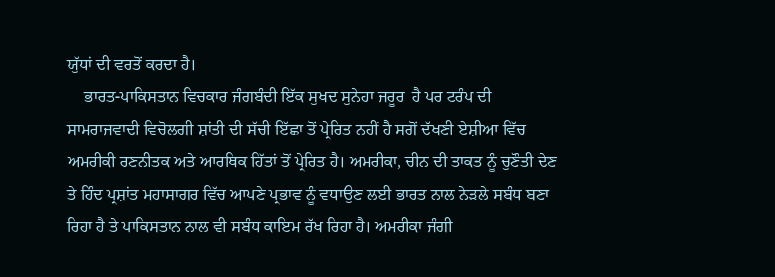ਯੁੱਧਾਂ ਦੀ ਵਰਤੋਂ ਕਰਦਾ ਹੈ।
    ਭਾਰਤ-ਪਾਕਿਸਤਾਨ ਵਿਚਕਾਰ ਜੰਗਬੰਦੀ ਇੱਕ ਸੁਖਦ ਸੁਨੇਹਾ ਜਰੂਰ  ਹੈ ਪਰ ਟਰੰਪ ਦੀ ਸਾਮਰਾਜਵਾਦੀ ਵਿਚੋਲਗੀ ਸ਼ਾਂਤੀ ਦੀ ਸੱਚੀ ਇੱਛਾ ਤੋਂ ਪ੍ਰੇਰਿਤ ਨਹੀਂ ਹੈ ਸਗੋਂ ਦੱਖਣੀ ਏਸ਼ੀਆ ਵਿੱਚ ਅਮਰੀਕੀ ਰਣਨੀਤਕ ਅਤੇ ਆਰਥਿਕ ਹਿੱਤਾਂ ਤੋਂ ਪ੍ਰੇਰਿਤ ਹੈ। ਅਮਰੀਕਾ, ਚੀਨ ਦੀ ਤਾਕਤ ਨੂੰ ਚੁਣੌਤੀ ਦੇਣ ਤੇ ਹਿੰਦ ਪ੍ਰਸ਼ਾਂਤ ਮਹਾਸਾਗਰ ਵਿੱਚ ਆਪਣੇ ਪ੍ਰਭਾਵ ਨੂੰ ਵਧਾਉਣ ਲਈ ਭਾਰਤ ਨਾਲ ਨੇੜਲੇ ਸਬੰਧ ਬਣਾ ਰਿਹਾ ਹੈ ਤੇ ਪਾਕਿਸਤਾਨ ਨਾਲ ਵੀ ਸਬੰਧ ਕਾਇਮ ਰੱਖ ਰਿਹਾ ਹੈ। ਅਮਰੀਕਾ ਜੰਗੀ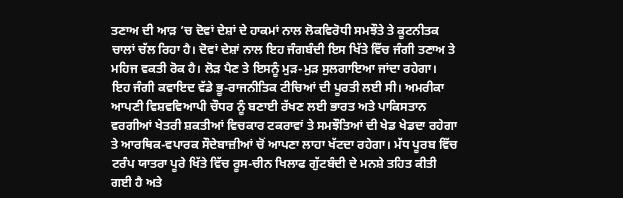ਤਣਾਅ ਦੀ ਆੜ ’ਚ ਦੋਵਾਂ ਦੇਸ਼ਾਂ ਦੇ ਹਾਕਮਾਂ ਨਾਲ ਲੋਕਵਿਰੋਧੀ ਸਮਝੌਤੇ ਤੇ ਕੂਟਨੀਤਕ ਚਾਲਾਂ ਚੱਲ ਰਿਹਾ ਹੈ। ਦੋਵਾਂ ਦੇਸ਼ਾਂ ਨਾਲ ਇਹ ਜੰਗਬੰਦੀ ਇਸ ਖਿੱਤੇ ਵਿੱਚ ਜੰਗੀ ਤਣਾਅ ਤੇ ਮਹਿਜ ਵਕਤੀ ਰੋਕ ਹੈ। ਲੋੜ ਪੈਣ ਤੇ ਇਸਨੂੰ ਮੁੜ-ਮੁੜ ਸੁਲਗਾਇਆ ਜਾਂਦਾ ਰਹੇਗਾ।  ਇਹ ਜੰਗੀ ਕਵਾਇਦ ਵੱਡੇ ਭੂ-ਰਾਜਨੀਤਿਕ ਟੀਚਿਆਂ ਦੀ ਪੂਰਤੀ ਲਈ ਸੀ। ਅਮਰੀਕਾ ਆਪਣੀ ਵਿਸ਼ਵਵਿਆਪੀ ਚੌਧਰ ਨੂੰ ਬਣਾਈ ਰੱਖਣ ਲਈ ਭਾਰਤ ਅਤੇ ਪਾਕਿਸਤਾਨ ਵਰਗੀਆਂ ਖੇਤਰੀ ਸ਼ਕਤੀਆਂ ਵਿਚਕਾਰ ਟਕਰਾਵਾਂ ਤੇ ਸਮਝੌਤਿਆਂ ਦੀ ਖੇਡ ਖੇਡਦਾ ਰਹੇਗਾ ਤੇ ਆਰਥਿਕ-ਵਪਾਰਕ ਸੌਦੇਬਾਜ਼ੀਆਂ ਚੋਂ ਆਪਣਾ ਲਾਹਾ ਖੱਟਦਾ ਰਹੇਗਾ। ਮੱਧ ਪੂਰਬ ਵਿੱਚ ਟਰੰਪ ਯਾਤਰਾ ਪੂਰੇ ਖਿੱਤੇ ਵਿੱਚ ਰੂਸ-ਚੀਨ ਖਿਲਾਫ ਗੁੱਟਬੰਦੀ ਦੇ ਮਨਸ਼ੇ ਤਹਿਤ ਕੀਤੀ ਗਈ ਹੈ ਅਤੇ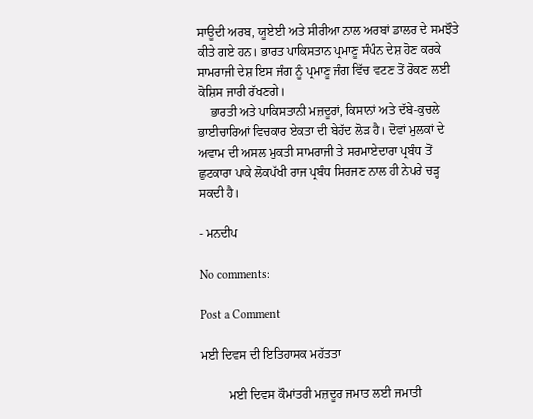ਸਾਊਦੀ ਅਰਬ, ਯੂਏਈ ਅਤੇ ਸੀਰੀਆ ਨਾਲ ਅਰਬਾਂ ਡਾਲਰ ਦੇ ਸਮਝੌਤੇ ਕੀਤੇ ਗਏ ਹਨ। ਭਾਰਤ ਪਾਕਿਸਤਾਨ ਪ੍ਰਮਾਣੂ ਸੰਪੰਨ ਦੇਸ਼ ਹੋਣ ਕਰਕੇ ਸਾਮਰਾਜੀ ਦੇਸ਼ ਇਸ ਜੰਗ ਨੂੰ ਪ੍ਰਮਾਣੂ ਜੰਗ ਵਿੱਚ ਵਟਣ ਤੋਂ ਰੋਕਣ ਲਈ ਕੋਸ਼ਿਸ ਜਾਰੀ ਰੱਖਣਗੇ।
    ਭਾਰਤੀ ਅਤੇ ਪਾਕਿਸਤਾਨੀ ਮਜ਼ਦੂਰਾਂ, ਕਿਸਾਨਾਂ ਅਤੇ ਦੱਬੇ-ਕੁਚਲੇ ਭਾਈਚਾਰਿਆਂ ਵਿਚਕਾਰ ਏਕਤਾ ਦੀ ਬੇਹੱਦ ਲੋੜ ਹੈ। ਦੋਵਾਂ ਮੁਲਕਾਂ ਦੇ ਅਵਾਮ ਦੀ ਅਸਲ ਮੁਕਤੀ ਸਾਮਰਾਜੀ ਤੇ ਸਰਮਾਏਦਾਰਾ ਪ੍ਰਬੰਧ ਤੋਂ ਛੁਟਕਾਰਾ ਪਾਕੇ ਲੋਕਪੱਖੀ ਰਾਜ ਪ੍ਰਬੰਧ ਸਿਰਜਣ ਨਾਲ ਹੀ ਨੇਪਰੇ ਚੜ੍ਹ ਸਕਦੀ ਹੈ।

- ਮਨਦੀਪ

No comments:

Post a Comment

ਮਈ ਦਿਵਸ ਦੀ ਇਤਿਹਾਸਕ ਮਹੱਤਤਾ

         ਮਈ ਦਿਵਸ ਕੌਮਾਂਤਰੀ ਮਜ਼ਦੂਰ ਜਮਾਤ ਲਈ ਜਮਾਤੀ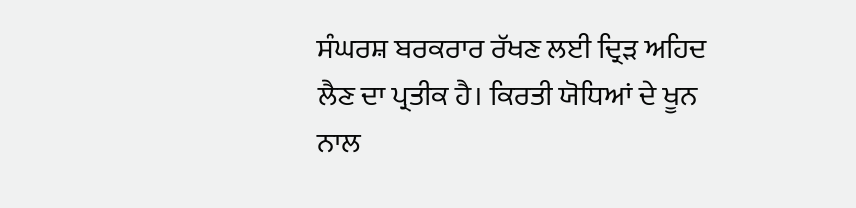ਸੰਘਰਸ਼ ਬਰਕਰਾਰ ਰੱਖਣ ਲਈ ਦ੍ਰਿੜ ਅਹਿਦ ਲੈਣ ਦਾ ਪ੍ਰਤੀਕ ਹੈ। ਕਿਰਤੀ ਯੋਧਿਆਂ ਦੇ ਖੂਨ ਨਾਲ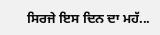ਸਿਰਜੇ ਇਸ ਦਿਨ ਦਾ ਮਹੱ...